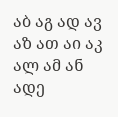აბ აგ ად ავ აზ ათ აი აკ ალ ამ ან
ადე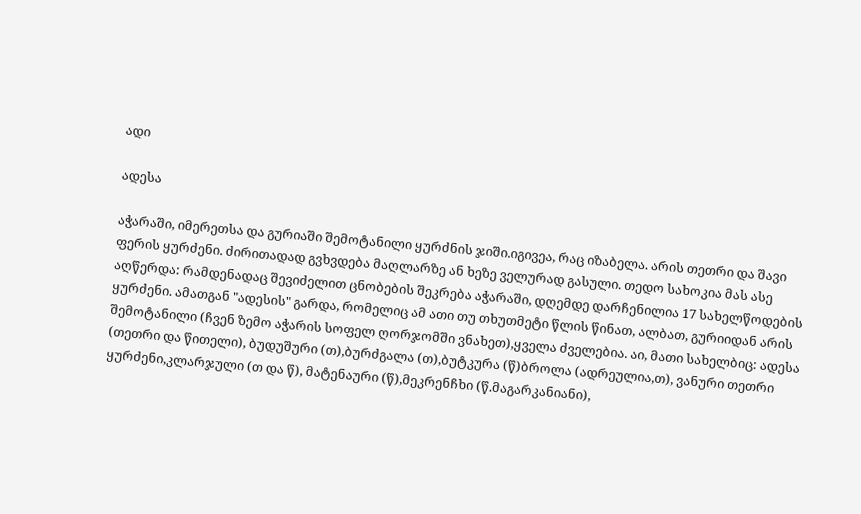ადი

ადესა

აჭარაში, იმერეთსა და გურიაში შემოტანილი ყურძნის ჯიში.იგივეა, რაც იზაბელა. არის თეთრი და შავი ფერის ყურძენი. ძირითადად გვხვდება მაღლარზე ან ხეზე ველურად გასული. თედო სახოკია მას ასე აღწერდა: რამდენადაც შევიძელით ცნობების შეკრება აჭარაში, დღემდე დარჩენილია 17 სახელწოდების ყურძენი. ამათგან "ადესის" გარდა, რომელიც ამ ათი თუ თხუთმეტი წლის წინათ, ალბათ, გურიიდან არის შემოტანილი (ჩვენ ზემო აჭარის სოფელ ღორჯომში ვნახეთ),ყველა ძველებია. აი, მათი სახელბიც: ადესა (თეთრი და წითელი), ბუდუშური (თ),ბურძგალა (თ),ბუტკურა (წ)ბროლა (ადრეულია,თ), ვანური თეთრი ყურძენი,კლარჯული (თ და წ), მატენაური (წ),მეკრენჩხი (წ.მაგარკანიანი),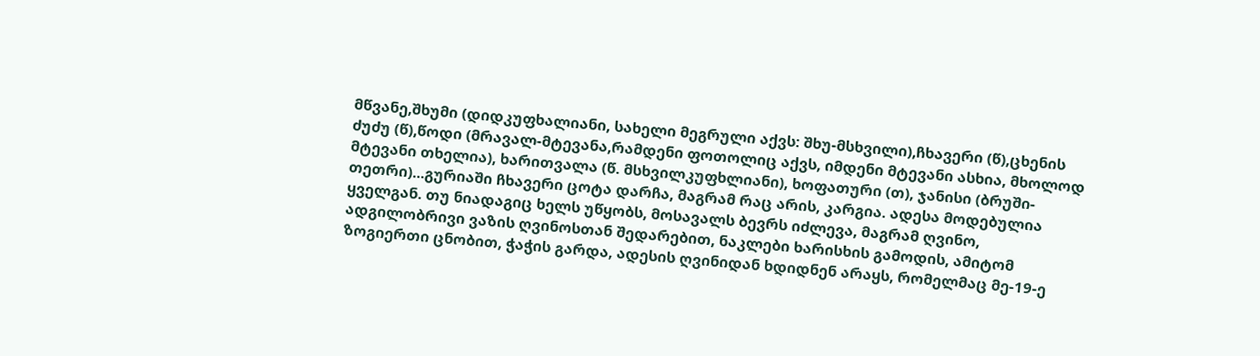მწვანე,შხუმი (დიდკუფხალიანი, სახელი მეგრული აქვს: შხუ-მსხვილი),ჩხავერი (წ),ცხენის ძუძუ (წ),წოდი (მრავალ-მტევანა,რამდენი ფოთოლიც აქვს, იმდენი მტევანი ასხია, მხოლოდ მტევანი თხელია), ხარითვალა (წ. მსხვილკუფხლიანი), ხოფათური (თ), ჯანისი (ბრუში-თეთრი)...გურიაში ჩხავერი ცოტა დარჩა, მაგრამ რაც არის, კარგია. ადესა მოდებულია ყველგან. თუ ნიადაგიც ხელს უწყობს, მოსავალს ბევრს იძლევა, მაგრამ ღვინო, ადგილობრივი ვაზის ღვინოსთან შედარებით, ნაკლები ხარისხის გამოდის, ამიტომ ზოგიერთი ცნობით, ჭაჭის გარდა, ადესის ღვინიდან ხდიდნენ არაყს, რომელმაც მე-19-ე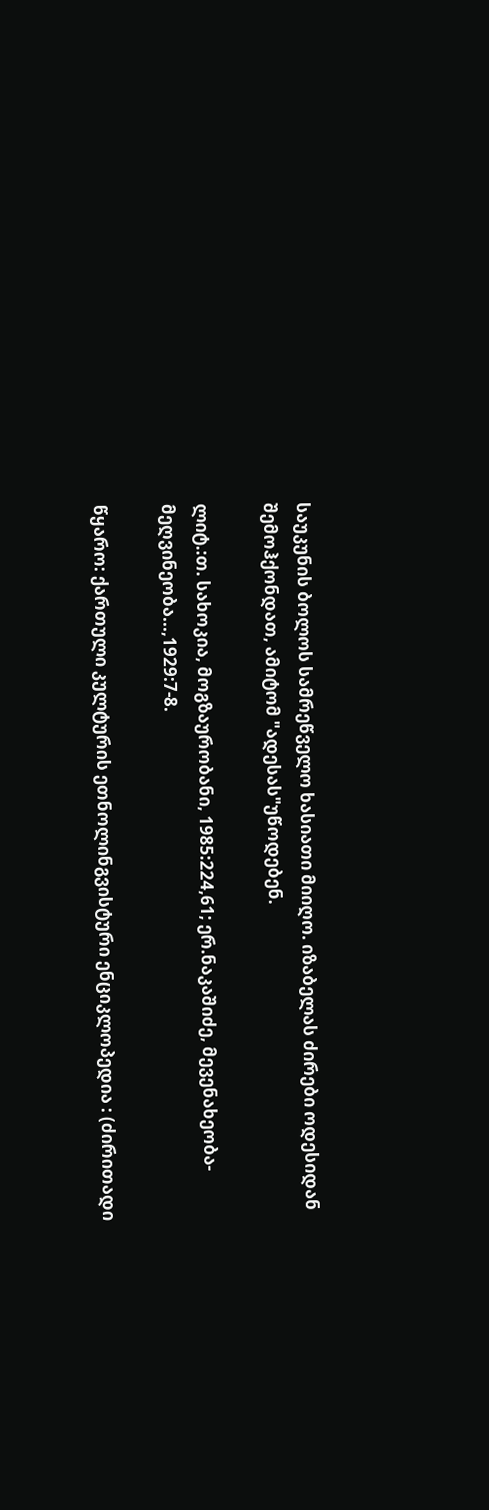საუკუნის ბოლოს სამრეწველო ხასიათი მიიღო. იზაბელას ძირები ოდესიდან შემოჰქონდათ, ამიტომ "ადესას"უწოდებენ.

ლიტ.:თ. სახოკია, მოგზაურობანი, 1985:224,61; ერ.ნაკაშიძე, მევენახეობა-მეღვინეობა...,1929:7-8.

წყარო: ქართული კულტურის ეთნოლინგვისტური ენციკლოპედია : (ძირითადი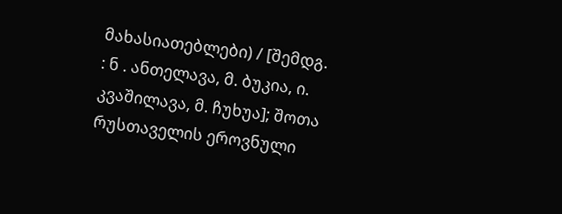მახასიათებლები) / [შემდგ. : ნ . ანთელავა, მ. ბუკია, ი. კვაშილავა, მ. ჩუხუა]; შოთა რუსთაველის ეროვნული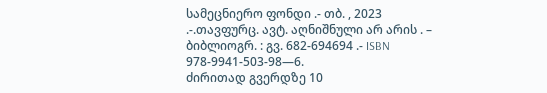სამეცნიერო ფონდი .- თბ. , 2023 .-.თავფურც. ავტ. აღნიშნული არ არის . – ბიბლიოგრ. : გვ. 682-694694 .- ISBN 978-9941-503-98—6.
ძირითად გვერდზე 10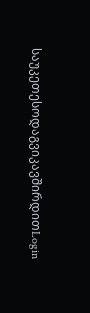საუკეთესოდაგვიკავშირდითLogin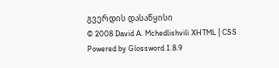გვერდის დასაწყისი
© 2008 David A. Mchedlishvili XHTML | CSS Powered by Glossword 1.8.9